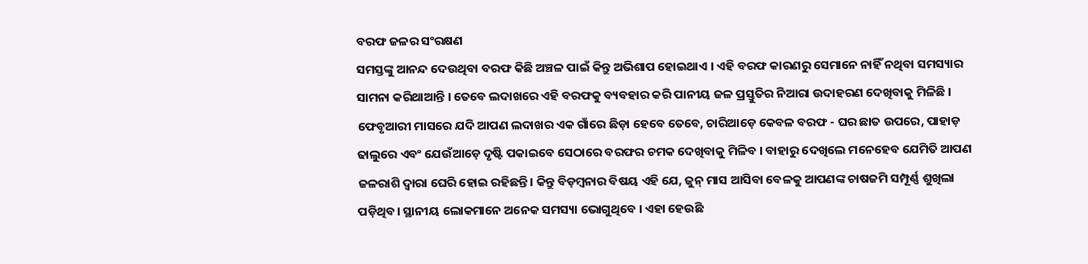ବରଫ ଜଳର ସଂରକ୍ଷଣ
ସମସ୍ତଙ୍କୁ ଆନନ୍ଦ ଦେଉଥିବା ବରଫ କିଛି ଅଞ୍ଚଳ ପାଇଁ କିନ୍ତୁ ଅଭିଶାପ ହୋଇଥାଏ । ଏହି ବରଫ କାରଣରୁ ସେମାନେ ନାହିଁ ନଥିବା ସମସ୍ୟାର ସାମନା କରିଥାଆନ୍ତି । ତେବେ ଲଦାଖରେ ଏହି ବରଫକୁ ବ୍ୟବହାର କରି ପାନୀୟ ଜଳ ପ୍ରସ୍ତୁତିର ନିଆରା ଉଦାହରଣ ଦେଖିବାକୁ ମିଳିଛି ।
ଫେବୃଆରୀ ମାସରେ ଯଦି ଆପଣ ଲଦାଖର ଏକ ଗାଁରେ ଛିଡ଼ା ହେବେ ତେବେ, ଚାରିଆଡ଼େ କେବଳ ବରଫ - ଘର ଛାତ ଉପରେ, ପାହାଡ଼ ଢାଲୁରେ ଏବଂ ଯେଉଁଆଡ଼େ ଦୃଷ୍ଟି ପକାଇବେ ସେଠାରେ ବରଫର ଚମକ ଦେଖିବାକୁ ମିଳିବ । ବାହାରୁ ଦେଖିଲେ ମନେହେବ ଯେମିତି ଆପଣ ଜଳରାଶି ଦ୍ୱାରା ଘେରି ହୋଇ ରହିଛନ୍ତି। କିନ୍ତୁ ବିଡ଼ମ୍ବନାର ବିଷୟ ଏହି ଯେ, ଜୁନ୍ ମାସ ଆସିବା ବେଳକୁ ଆପଣଙ୍କ ଚାଷଜମି ସମ୍ପୂର୍ଣ୍ଣ ଶୁଖିଲା ପଡ଼ିଥିବ। ସ୍ଥାନୀୟ ଲୋକମାନେ ଅନେକ ସମସ୍ୟା ଭୋଗୁଥିବେ । ଏହା ହେଉଛି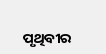ପୃଥିବୀର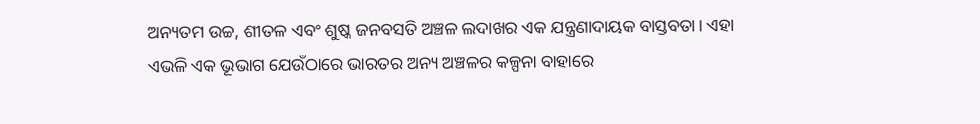ଅନ୍ୟତମ ଉଚ୍ଚ, ଶୀତଳ ଏବଂ ଶୁଷ୍କ ଜନବସତି ଅଞ୍ଚଳ ଲଦାଖର ଏକ ଯନ୍ତ୍ରଣାଦାୟକ ବାସ୍ତବତା। ଏହା ଏଭଳି ଏକ ଭୂଭାଗ ଯେଉଁଠାରେ ଭାରତର ଅନ୍ୟ ଅଞ୍ଚଳର କଳ୍ପନା ବାହାରେ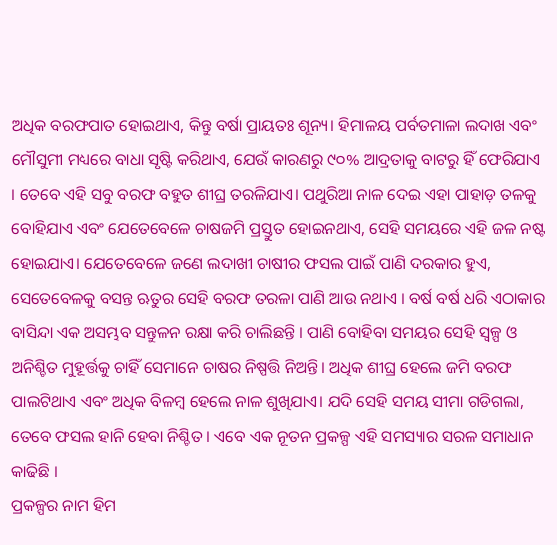ଅଧିକ ବରଫପାତ ହୋଇଥାଏ, କିନ୍ତୁ ବର୍ଷା ପ୍ରାୟତଃ ଶୂନ୍ୟ। ହିମାଳୟ ପର୍ବତମାଳା ଲଦାଖ ଏବଂ ମୌସୁମୀ ମଧ୍ୟରେ ବାଧା ସୃଷ୍ଟି କରିଥାଏ, ଯେଉଁ କାରଣରୁ ୯୦% ଆଦ୍ରତାକୁ ବାଟରୁ ହିଁ ଫେରିଯାଏ । ତେବେ ଏହି ସବୁ ବରଫ ବହୁତ ଶୀଘ୍ର ତରଳିଯାଏ। ପଥୁରିଆ ନାଳ ଦେଇ ଏହା ପାହାଡ଼ ତଳକୁ ବୋହିଯାଏ ଏବଂ ଯେତେବେଳେ ଚାଷଜମି ପ୍ରସ୍ତୁତ ହୋଇନଥାଏ, ସେହି ସମୟରେ ଏହି ଜଳ ନଷ୍ଟ ହୋଇଯାଏ। ଯେତେବେଳେ ଜଣେ ଲଦାଖୀ ଚାଷୀର ଫସଲ ପାଇଁ ପାଣି ଦରକାର ହୁଏ, ସେତେବେଳକୁ ବସନ୍ତ ଋତୁର ସେହି ବରଫ ତରଳା ପାଣି ଆଉ ନଥାଏ । ବର୍ଷ ବର୍ଷ ଧରି ଏଠାକାର ବାସିନ୍ଦା ଏକ ଅସମ୍ଭବ ସନ୍ତୁଳନ ରକ୍ଷା କରି ଚାଲିଛନ୍ତି । ପାଣି ବୋହିବା ସମୟର ସେହି ସ୍ୱଳ୍ପ ଓ ଅନିଶ୍ଚିତ ମୁହୂର୍ତ୍ତକୁ ଚାହିଁ ସେମାନେ ଚାଷର ନିଷ୍ପତ୍ତି ନିଅନ୍ତି। ଅଧିକ ଶୀଘ୍ର ହେଲେ ଜମି ବରଫ ପାଲଟିଥାଏ ଏବଂ ଅଧିକ ବିଳମ୍ବ ହେଲେ ନାଳ ଶୁଖିଯାଏ। ଯଦି ସେହି ସମୟ ସୀମା ଗଡିଗଲା, ତେବେ ଫସଲ ହାନି ହେବା ନିଶ୍ଚିତ । ଏବେ ଏକ ନୂତନ ପ୍ରକଳ୍ପ ଏହି ସମସ୍ୟାର ସରଳ ସମାଧାନ କାଢିଛି ।
ପ୍ରକଳ୍ପର ନାମ ହିମ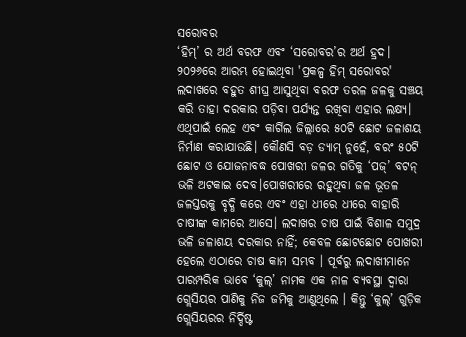ସରୋବର
‘ହିମ୍’ ର ଅର୍ଥ ବରଫ ଏବଂ ‘ସରୋବର’ର ଅର୍ଥ ହ୍ରଦ। ୨୦୨୬ରେ ଆରମ୍ଭ ହୋଇଥିବା 'ପ୍ରକଳ୍ପ ହିମ୍ ସରୋବର' ଲଦାଖରେ ବହୁତ ଶୀଘ୍ର ଆସୁଥିବା ବରଫ ତରଳ ଜଳକୁ ସଞ୍ଚୟ କରି ତାହା ଦରକାର ପଡ଼ିବା ପର୍ଯ୍ୟନ୍ତ ରଖିବା ଏହାର ଲକ୍ଷ୍ୟ। ଏଥିପାଇଁ ଲେହ ଏବଂ କାର୍ଗିଲ ଜିଲ୍ଲାରେ ୫୦ଟି ଛୋଟ ଜଳାଶୟ ନିର୍ମାଣ କରାଯାଉଛି। କୌଣସି ବଡ଼ ଡ୍ୟାମ୍ ନୁହେଁ, ବରଂ ୫୦ଟି ଛୋଟ ଓ ଯୋଜନାବଦ୍ଧ ପୋଖରୀ ଜଳର ଗତିକୁ ‘ପଜ୍’ ବଟନ୍ ଭଳି ଅଟକାଇ ଦେବ।ପୋଖରୀରେ ରହୁଥିବା ଜଳ ଭୂତଳ ଜଳସ୍ତରକୁ ବୃଦ୍ଧି କରେ ଏବଂ ଏହା ଧୀରେ ଧୀରେ ବାହାରି ଚାଷୀଙ୍କ କାମରେ ଆସେ। ଲଦାଖର ଚାଷ ପାଇଁ ବିଶାଳ ସମୁଦ୍ର ଭଳି ଜଳାଶୟ ଦରକାର ନାହିଁ; କେବଳ ଛୋଟଛୋଟ ପୋଖରୀ ହେଲେ ଏଠାରେ ଚାଷ କାମ ସମ୍ଭବ । ପୂର୍ବରୁ ଲଦାଖୀମାନେ ପାରମ୍ପରିକ ଭାବେ ‘କୁଲ୍’ ନାମକ ଏକ ନାଳ ବ୍ୟବସ୍ଥା ଦ୍ୱାରା ଗ୍ଲେସିୟର ପାଣିକୁ ନିଜ ଜମିକୁ ଆଣୁଥିଲେ । କିନ୍ତୁ ‘କୁଲ୍’ ଗୁଡ଼ିକ ଗ୍ଲେସିୟରର ନିର୍ଦ୍ଦିଷ୍ଟ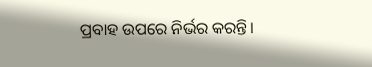ପ୍ରବାହ ଉପରେ ନିର୍ଭର କରନ୍ତି।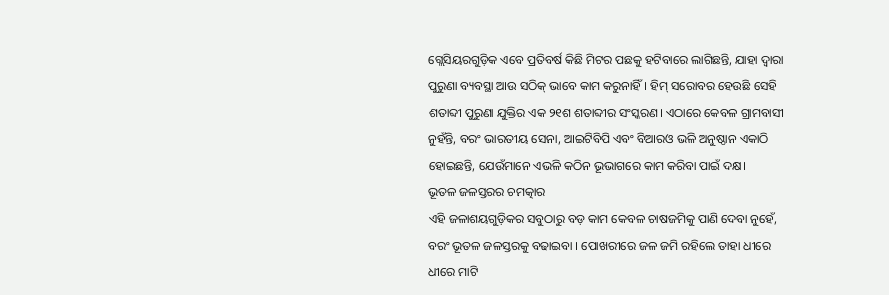ଗ୍ଲେସିୟରଗୁଡ଼ିକ ଏବେ ପ୍ରତିବର୍ଷ କିଛି ମିଟର ପଛକୁ ହଟିବାରେ ଲାଗିଛନ୍ତି, ଯାହା ଦ୍ୱାରା ପୁରୁଣା ବ୍ୟବସ୍ଥା ଆଉ ସଠିକ୍ ଭାବେ କାମ କରୁନାହିଁ। ହିମ୍ ସରୋବର ହେଉଛି ସେହି ଶତାବ୍ଦୀ ପୁରୁଣା ଯୁକ୍ତିର ଏକ ୨୧ଶ ଶତାବ୍ଦୀର ସଂସ୍କରଣ। ଏଠାରେ କେବଳ ଗ୍ରାମବାସୀ ନୁହଁନ୍ତି, ବରଂ ଭାରତୀୟ ସେନା, ଆଇଟିବିପି ଏବଂ ବିଆରଓ ଭଳି ଅନୁଷ୍ଠାନ ଏକାଠି ହୋଇଛନ୍ତି, ଯେଉଁମାନେ ଏଭଳି କଠିନ ଭୂଭାଗରେ କାମ କରିବା ପାଇଁ ଦକ୍ଷ।
ଭୂତଳ ଜଳସ୍ତରର ଚମତ୍କାର
ଏହି ଜଳାଶୟଗୁଡ଼ିକର ସବୁଠାରୁ ବଡ଼ କାମ କେବଳ ଚାଷଜମିକୁ ପାଣି ଦେବା ନୁହେଁ, ବରଂ ଭୂତଳ ଜଳସ୍ତରକୁ ବଢାଇବା । ପୋଖରୀରେ ଜଳ ଜମି ରହିଲେ ତାହା ଧୀରେ ଧୀରେ ମାଟି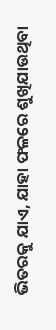ଭିତରକୁ ଯାଏ, ଯାହା ଫଳରେ ଶୁଖିଯାଉଥିବା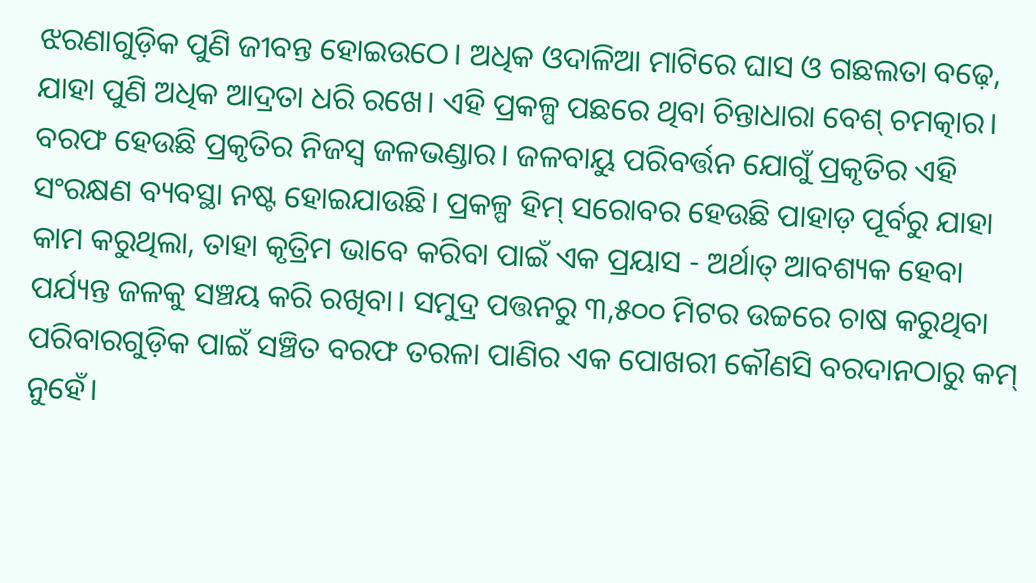ଝରଣାଗୁଡ଼ିକ ପୁଣି ଜୀବନ୍ତ ହୋଇଉଠେ। ଅଧିକ ଓଦାଳିଆ ମାଟିରେ ଘାସ ଓ ଗଛଲତା ବଢ଼େ, ଯାହା ପୁଣି ଅଧିକ ଆଦ୍ରତା ଧରି ରଖେ। ଏହି ପ୍ରକଳ୍ପ ପଛରେ ଥିବା ଚିନ୍ତାଧାରା ବେଶ୍ ଚମତ୍କାର। ବରଫ ହେଉଛି ପ୍ରକୃତିର ନିଜସ୍ୱ ଜଳଭଣ୍ଡାର। ଜଳବାୟୁ ପରିବର୍ତ୍ତନ ଯୋଗୁଁ ପ୍ରକୃତିର ଏହି ସଂରକ୍ଷଣ ବ୍ୟବସ୍ଥା ନଷ୍ଟ ହୋଇଯାଉଛି। ପ୍ରକଳ୍ପ ହିମ୍ ସରୋବର ହେଉଛି ପାହାଡ଼ ପୂର୍ବରୁ ଯାହା କାମ କରୁଥିଲା, ତାହା କୃତ୍ରିମ ଭାବେ କରିବା ପାଇଁ ଏକ ପ୍ରୟାସ - ଅର୍ଥାତ୍ ଆବଶ୍ୟକ ହେବା ପର୍ଯ୍ୟନ୍ତ ଜଳକୁ ସଞ୍ଚୟ କରି ରଖିବା। ସମୁଦ୍ର ପତ୍ତନରୁ ୩,୫୦୦ ମିଟର ଉଚ୍ଚରେ ଚାଷ କରୁଥିବା ପରିବାରଗୁଡ଼ିକ ପାଇଁ ସଞ୍ଚିତ ବରଫ ତରଳା ପାଣିର ଏକ ପୋଖରୀ କୌଣସି ବରଦାନଠାରୁ କମ୍ ନୁହେଁ।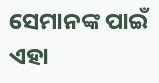ସେମାନଙ୍କ ପାଇଁ ଏହା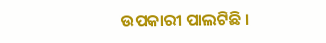ଉପକାରୀ ପାଲଟିଛି ।